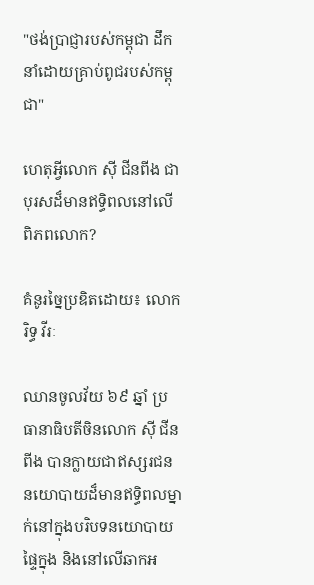"ថង់ប្រាជ្ញារបស់កម្ពុជា ដឹកនាំដោយគ្រាប់ពូជរបស់កម្ពុជា"

ហេតុអ្វីលោក ស៊ី ជីនពីង ជាបុរសដ៏មានឥទ្ធិពលនៅលើពិភពលោក?

គំនូរច្នៃប្រឌិតដោយ៖ លោក រិទ្ធ វីរៈ

ឈានចូលវ័យ ៦៩ ឆ្នាំ ប្រធានាធិបតីចិនលោក ស៊ី ជីនពីង បានក្លាយជាឥស្សរជននយោបាយដ៏មានឥទ្ធិពលម្នាក់នៅក្នុងបរិបទនយោបាយផ្ទៃក្នុង និងនៅលើឆាកអ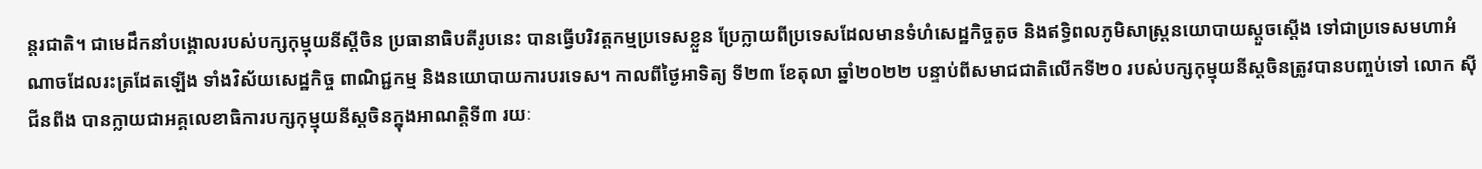ន្តរជាតិ។ ជាមេដឹកនាំបង្គោលរបស់បក្សកុម្មុយនីស្ដីចិន ប្រធានាធិបតីរូបនេះ បានធ្វើបរិវត្តកម្មប្រទេសខ្លួន ប្រែក្លាយពីប្រទេសដែលមានទំហំសេដ្ឋកិច្ចតូច និងឥទ្ធិពលភូមិសាស្ត្រនយោបាយស្ដួចស្ដើង ទៅជាប្រទេសមហាអំណាចដែលរះត្រដែតឡើង ទាំងវិស័យសេដ្ឋកិច្ច ពាណិជ្ជកម្ម និងនយោបាយការបរទេស។ កាលពីថ្ងៃអាទិត្យ ទី២៣ ខែតុលា ឆ្នាំ២០២២ បន្ទាប់ពីសមាជជាតិលើកទី២០ របស់បក្សកុម្មុយនីស្ដចិនត្រូវបានបញ្ចប់ទៅ លោក ស៊ី ជីនពីង បានក្លាយជាអគ្គលេខាធិការបក្សកុម្មុយនីស្ដចិនក្នុងអាណតិ្តទី៣ រយៈ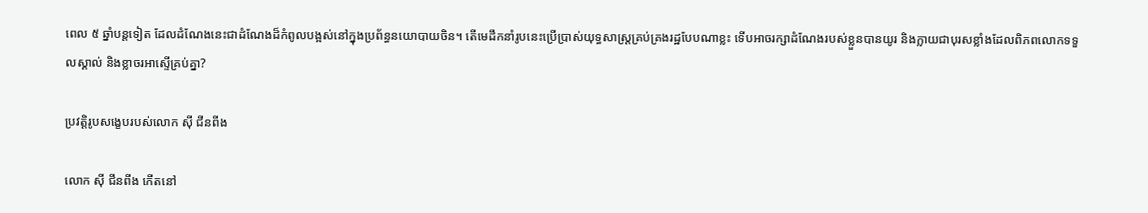ពេល ៥ ឆ្នាំបន្តទៀត ដែលដំណែងនេះជាដំណែងដ៏កំពូលបង្អស់នៅក្នុងប្រព័ន្ធនយោបាយចិន។ តើមេដឹកនាំរូបនេះប្រើប្រាស់យុទ្ធសាស្ត្រគ្រប់គ្រងរដ្ឋបែបណាខ្លះ ទើបអាចរក្សាដំណែងរបស់ខ្លួនបានយូរ និងក្លាយជាបុរសខ្លាំងដែលពិភពលោកទទួលស្គាល់ និងខ្លាចរអាស្ទើគ្រប់គ្នា?

ប្រវត្តិរូបសង្ខេបរបស់លោក ស៊ី ជីនពីង

លោក ស៊ី ជីនពីង កើតនៅ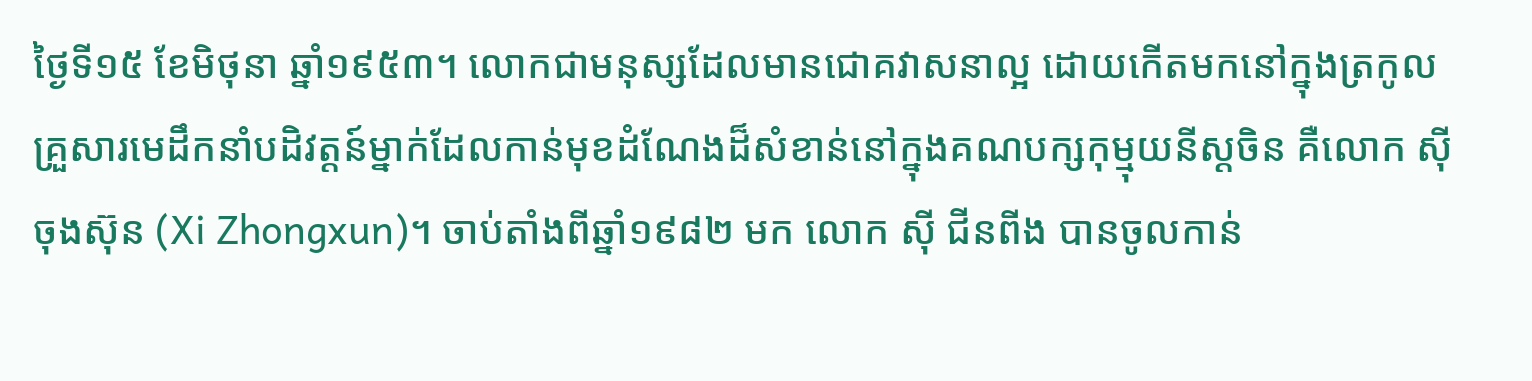ថ្ងៃទី១៥ ខែមិថុនា ឆ្នាំ១៩៥៣។ លោកជាមនុស្សដែលមានជោគវាសនាល្អ ដោយកើតមកនៅក្នុងត្រកូលគ្រួសារមេដឹកនាំបដិវត្តន៍ម្នាក់ដែលកាន់មុខដំណែងដ៏សំខាន់នៅក្នុងគណបក្សកុម្មុយនីស្ដចិន គឺលោក ស៊ី ចុងស៊ុន (Xi Zhongxun)។ ចាប់តាំងពីឆ្នាំ១៩៨២ មក លោក ស៊ី ជីនពីង បានចូលកាន់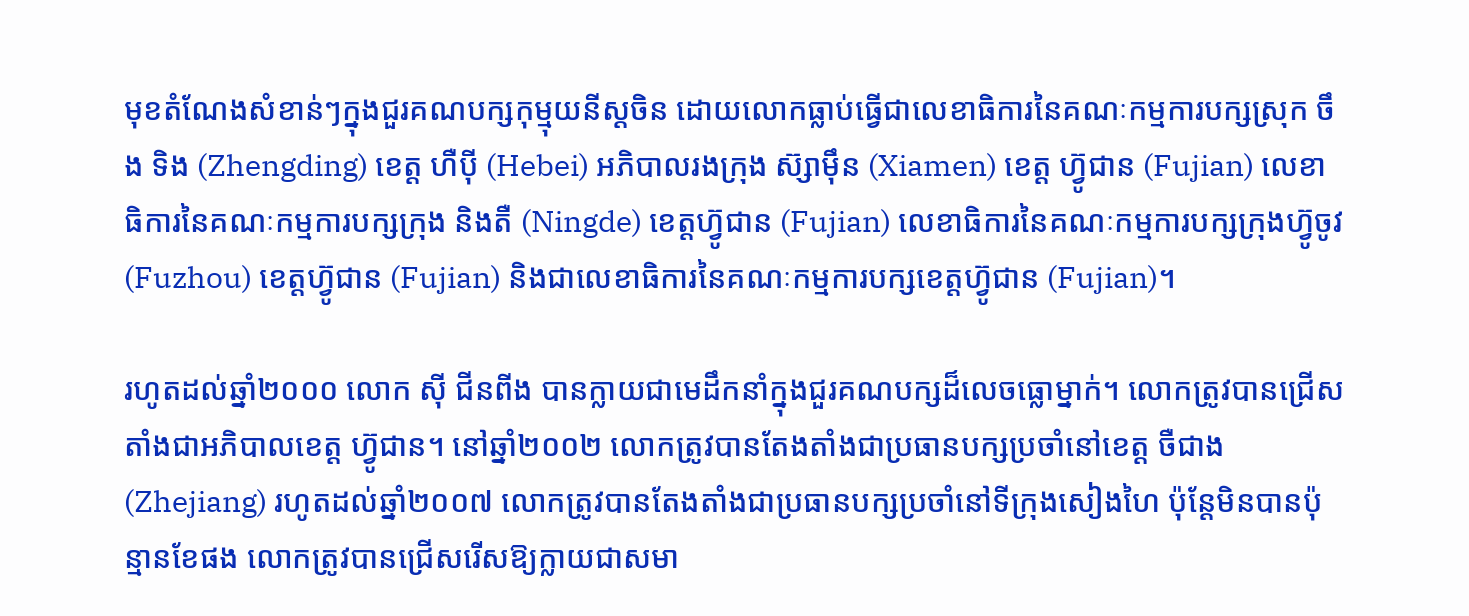មុខតំណែងសំខាន់ៗក្នុងជួរគណបក្សកុម្មុយនីស្ដចិន ដោយលោកធ្លាប់ធ្វើជាលេខាធិការនៃគណៈកម្មការបក្សស្រុក ចឹង ទិង (Zhengding) ខេត្ត ហឺប៉ី (Hebei) អភិបាលរងក្រុង ស៊្សាម៉ឹន (Xiamen) ខេត្ត ហ្វ៊ូជាន (Fujian) លេខាធិការនៃគណៈកម្មការបក្សក្រុង និងតឺ (Ningde) ខេត្តហ្វ៊ូជាន (Fujian) លេខាធិការនៃគណៈកម្មការបក្សក្រុងហ្វ៊ូចូវ (Fuzhou) ខេត្តហ្វ៊ូជាន (Fujian) និងជាលេខាធិការនៃគណៈកម្មការបក្សខេត្តហ៊្វូជាន (Fujian)។

រហូតដល់ឆ្នាំ២០០០ លោក ស៊ី ជីនពីង បានក្លាយជាមេដឹកនាំក្នុងជួរគណបក្សដ៏លេចធ្លោម្នាក់។ លោកត្រូវបានជ្រើសតាំងជាអភិបាលខេត្ត ហ៊្វូជាន។ នៅឆ្នាំ២០០២ លោកត្រូវបានតែងតាំងជាប្រធានបក្សប្រចាំនៅខេត្ត ចឺជាង (Zhejiang) រហូតដល់ឆ្នាំ២០០៧ លោកត្រូវបានតែងតាំងជាប្រធានបក្សប្រចាំនៅទីក្រុងសៀងហៃ ប៉ុន្តែមិនបានប៉ុន្មានខែផង លោកត្រូវបានជ្រើសរើសឱ្យក្លាយជាសមា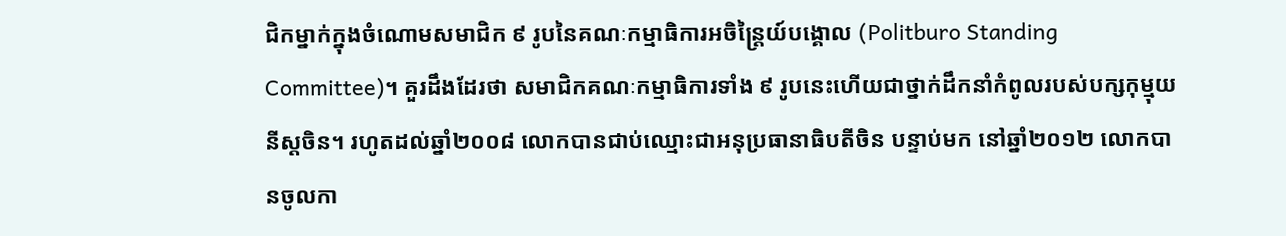ជិកម្នាក់ក្នុងចំណោមសមាជិក ៩ រូបនៃគណៈកម្មាធិការអចិន្ត្រៃយ៍បង្គោល (Politburo Standing Committee)។ គួរដឹងដែរថា សមាជិកគណៈកម្មាធិការទាំង ៩ រូបនេះហើយជាថ្នាក់ដឹកនាំកំពូលរបស់បក្សកុម្មុយនីស្ដចិន។ រហូតដល់ឆ្នាំ២០០៨ លោកបានជាប់ឈ្មោះជាអនុប្រធានាធិបតីចិន បន្ទាប់មក នៅឆ្នាំ២០១២ លោកបានចូលកា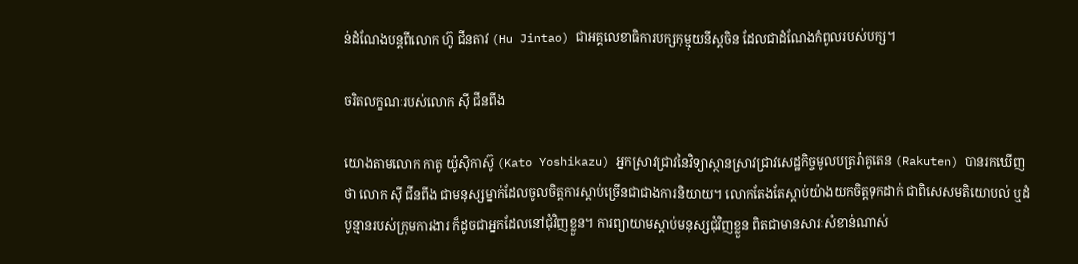ន់ដំណែងបន្តពីលោក ហ៊ូ ជីនតាវ (Hu Jintao) ជាអគ្គលេខាធិការបក្សកុម្មុយនីស្ដចិន ដែលជាដំណែងកំពូលរបស់បក្ស។

ចរិតលក្ខណៈរបស់លោក ស៊ី ជីនពីង

យោងតាមលោក កាតូ យ៉ូស៊ិកាស៊ូ (Kato Yoshikazu) អ្នកស្រាវជ្រាវនៃវិទ្យាស្ថានស្រាវជ្រាវសេដ្ឋកិច្ចមូលបត្ររ៉ាគូតេន (Rakuten) បានរកឃើញថា លោក ស៊ី ជីនពីង ជាមនុស្សម្នាក់ដែលចូលចិត្តការស្ដាប់ច្រើនជាជាងការនិយាយ។ លោកតែងតែស្ដាប់យ៉ាងយកចិត្តទុកដាក់ ជាពិសេសមតិយោបល់ ឬដំបូន្មានរបស់ក្រុមការងារ ក៏ដូចជាអ្នកដែលនៅជុំវិញខ្លួន។ ការព្យាយាមស្ដាប់មនុស្សជុំវិញខ្លួន ពិតជាមានសារៈសំខាន់ណាស់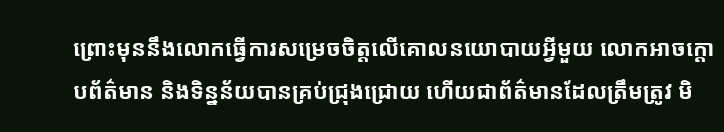ព្រោះមុននឹងលោកធ្វើការសម្រេចចិត្តលើគោលនយោបាយអ្វីមួយ លោកអាចក្ដោបព័ត៌មាន និងទិន្នន័យបានគ្រប់ជ្រុងជ្រោយ ហើយជាព័ត៌មានដែលត្រឹមត្រូវ មិ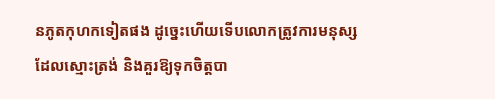នភូតកុហកទៀតផង ដូច្នេះហើយទើបលោកត្រូវការមនុស្សដែលស្មោះត្រង់ និងគួរឱ្យទុកចិត្តបា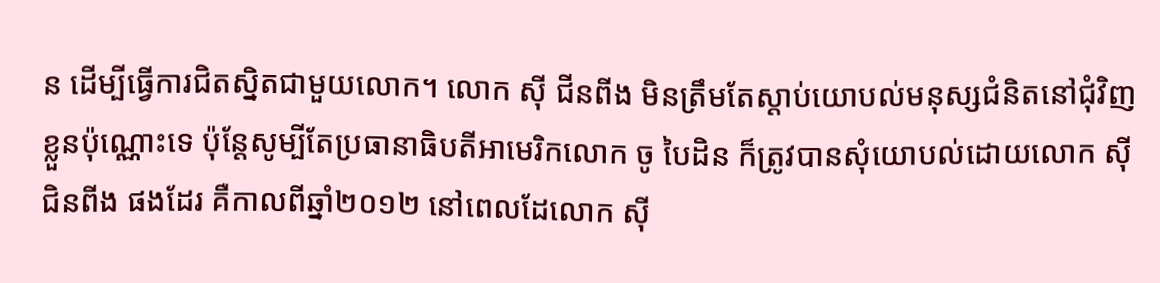ន ដើម្បីធ្វើការជិតស្និតជាមួយលោក។ លោក ស៊ី ជីនពីង មិនត្រឹមតែស្ដាប់យោបល់មនុស្សជំនិតនៅជុំវិញខ្លួនប៉ុណ្ណោះទេ ប៉ុន្តែសូម្បីតែប្រធានាធិបតីអាមេរិកលោក ចូ បៃដិន ក៏ត្រូវបានសុំយោបល់ដោយលោក ស៊ី ជិនពីង ផងដែរ គឺកាលពីឆ្នាំ២០១២ នៅពេលដែលោក ស៊ី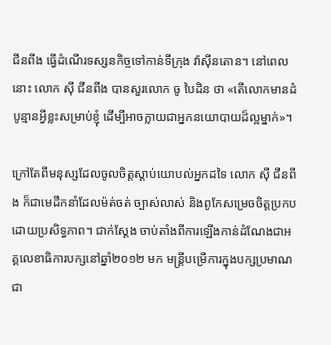ជីនពីង ធ្វើដំណើរទស្សនកិច្ចទៅកាន់ទីក្រុង វ៉ាស៊ីនតោន។ នៅពេលនោះ លោក ស៊ី ជីនពីង បានសួរលោក ចូ បៃដិន ថា «តើលោកមានដំបូន្មានអ្វីខ្លះសម្រាប់ខ្ញុំ ដើម្បីអាចក្លាយជាអ្នកនយោបាយដ៏ល្អម្នាក់»។

ក្រៅតែពីមនុស្សដែលចូលចិត្តស្ដាប់យោបល់អ្នកដទៃ លោក ស៊ី ជីនពីង ក៏ជាមេដឹកនាំដែលម៉ត់ចត់ ច្បាស់លាស់ និងពូកែសម្រេចចិត្តប្រកបដោយប្រសិទ្ធភាព។ ជាក់ស្ដែង ចាប់តាំងពីការឡើងកាន់ដំណែងជាអគ្គលេខាធិការបក្សនៅឆ្នាំ២០១២ មក មន្ត្រីបម្រើការក្នុងបក្សប្រមាណជា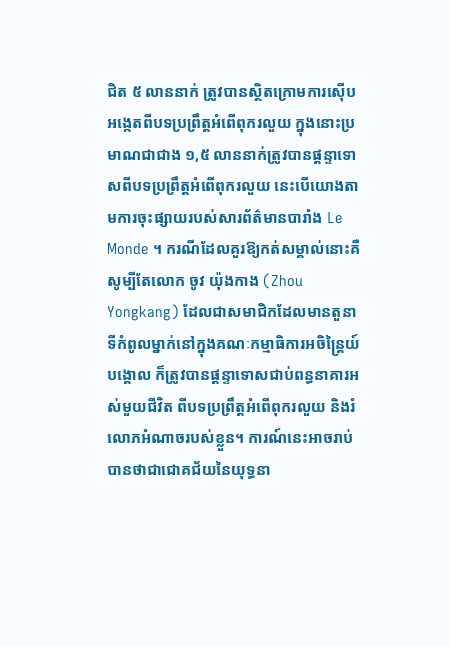ជិត ៥ លាននាក់ ត្រូវបានស្ថិតក្រោមការស៊ើបអង្កេតពីបទប្រព្រឹត្តអំពើពុករលួយ ក្នុងនោះប្រមាណជាជាង ១,៥ លាននាក់ត្រូវបានផ្ដន្ទាទោសពីបទប្រព្រឹត្តអំពើពុករលួយ នេះបើយោងតាមការចុះផ្សាយរបស់សារព័ត៌មានបារាំង Le Monde ។ ករណីដែលគួរឱ្យកត់សម្គាល់នោះគឺ សូម្បីតែលោក ចូវ យ៉ុងកាង (Zhou Yongkang) ដែលជាសមាជិកដែលមានតួនាទីកំពូលម្នាក់នៅក្នុងគណៈកម្មាធិការអចិន្ត្រៃយ៍បង្គោល ក៏ត្រូវបានផ្តន្ទាទោសជាប់ពន្ធនាគារអស់មួយជីវិត ពីបទប្រព្រឹត្តអំពើពុករលួយ និងរំលោភអំណាចរបស់ខ្លួន។ ការណ៍នេះអាចរាប់បានថាជាជោគជ័យនៃយុទ្ធនា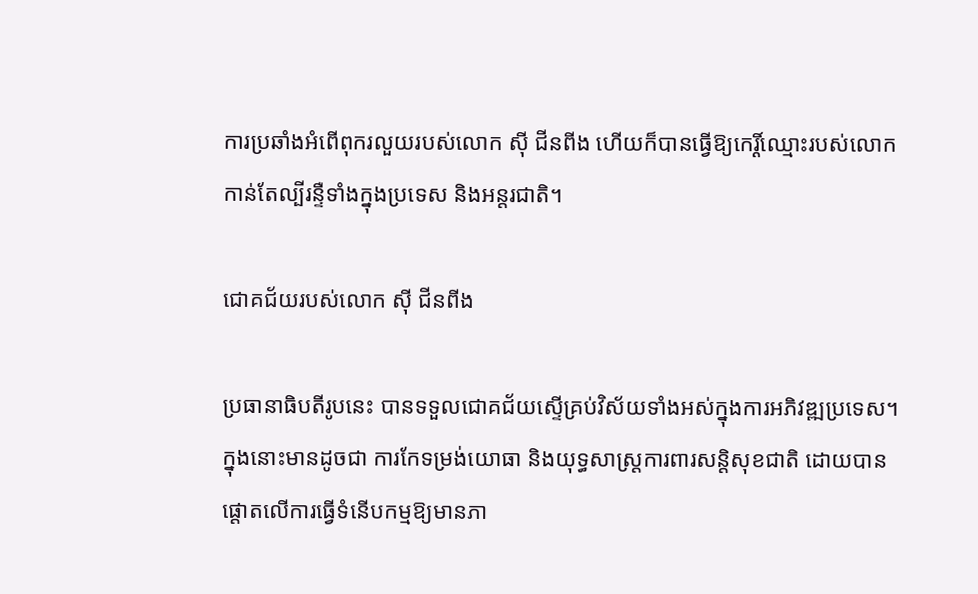ការប្រឆាំងអំពើពុករលួយរបស់លោក ស៊ី ជីនពីង ហើយក៏បានធ្វើឱ្យកេរ្តិ៍ឈ្មោះរបស់លោកកាន់តែល្បីរន្ទឺទាំងក្នុងប្រទេស និងអន្តរជាតិ។

ជោគជ័យរបស់លោក ស៊ី ជីនពីង

ប្រធានាធិបតីរូបនេះ បានទទួលជោគជ័យស្ទើគ្រប់វិស័យទាំងអស់ក្នុងការអភិវឌ្ឍប្រទេស។ ក្នុងនោះមានដូចជា ការកែទម្រង់យោធា និងយុទ្ធសាស្ត្រការពារសន្តិសុខជាតិ ដោយបានផ្ដោតលើការធ្វើទំនើបកម្មឱ្យមានភា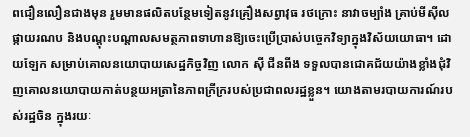ពជឿនលឿនជាងមុន រួមមានផលិតបន្ថែមទៀតនូវគ្រឿងសព្វាវុធ រថក្រោះ នាវាចម្បាំង គ្រាប់មីស៊ីល ផ្កាយរណប និងបណ្ដុះបណ្ដាលសមត្ថភាពទាហានឱ្យចេះប្រើប្រាស់បច្ចេកវិទ្យាក្នុងវិស័យយោធា។ ដោយឡែក សម្រាប់គោលនយោបាយសេដ្ឋកិច្ចវិញ លោក ស៊ី ជីនពីង ទទួលបានជោគជ័យយ៉ាងខ្លាំងជុំវិញគោលនយោបាយកាត់បន្ថយអត្រានៃភាពក្រីក្ររបស់ប្រជាពលរដ្ឋខ្លួន។ យោងតាមរបាយការណ៍របស់រដ្ឋចិន ក្នុងរយៈ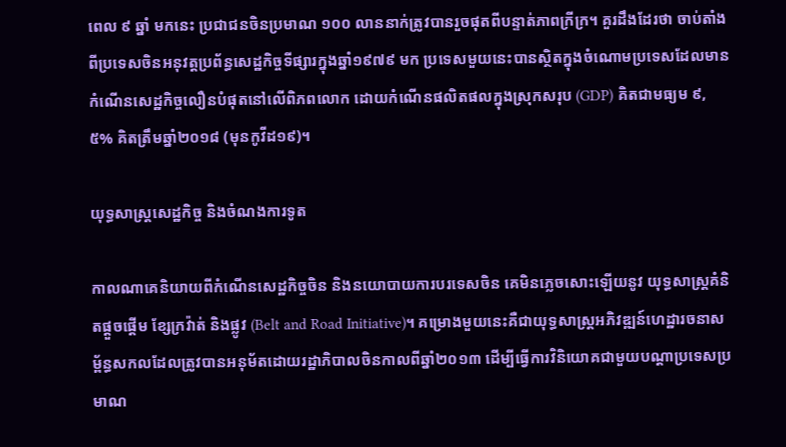ពេល ៩ ឆ្នាំ មកនេះ ប្រជាជនចិនប្រមាណ ១០០ លាននាក់ត្រូវបានរួចផុតពីបន្ទាត់ភាពក្រីក្រ។ គួរដឹងដែរថា ចាប់តាំងពីប្រទេសចិនអនុវត្តប្រព័ន្ធសេដ្ឋកិច្ចទីផ្សារក្នុងឆ្នាំ១៩៧៩ មក ប្រទេសមួយនេះបានស្ថិតក្នុងចំណោមប្រទេសដែលមានកំណើនសេដ្ឋកិច្ចលឿនបំផុតនៅលើពិភពលោក ដោយកំណើនផលិតផលក្នុងស្រុកសរុប (GDP) គិតជាមធ្យម ៩,៥% គិតត្រឹមឆ្នាំ២០១៨ (មុនកូវីដ១៩)។

យុទ្ធសាស្ត្រសេដ្ឋកិច្ច និងចំណងការទូត

កាលណាគេនិយាយពីកំណើនសេដ្ឋកិច្ចចិន និងនយោបាយការបរទេសចិន គេមិនភ្លេចសោះឡើយនូវ យុទ្ធសាស្ត្រគំនិតផ្ដួចផ្ដើម ខ្សែក្រវ៉ាត់ និងផ្លូវ (Belt and Road Initiative)។ គម្រោងមួយនេះគឺជាយុទ្ធសាស្ត្រអភិវឌ្ឍន៍ហេដ្ឋារចនាសម្ព័ន្ធសកលដែលត្រូវបានអនុម័តដោយរដ្ឋាភិបាលចិនកាលពីឆ្នាំ២០១៣ ដើម្បីធ្វើការវិនិយោគជាមួយបណ្ដាប្រទេសប្រមាណ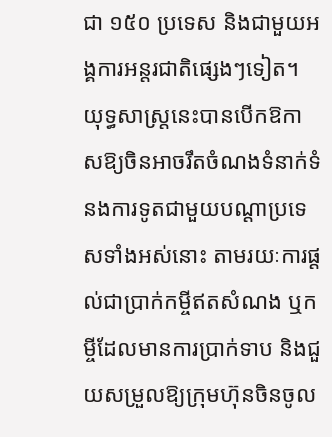ជា ១៥០ ប្រទេស និងជាមួយអង្គការអន្តរជាតិផ្សេងៗទៀត។ យុទ្ធសាស្រ្តនេះបានបើកឱកាសឱ្យចិនអាចរឹតចំណងទំនាក់ទំនងការទូតជាមួយបណ្ដាប្រទេសទាំងអស់នោះ តាមរយៈការផ្ដល់ជាប្រាក់កម្ចីឥតសំណង ឬកម្ចីដែលមានការប្រាក់ទាប និងជួយសម្រួលឱ្យក្រុមហ៊ុនចិនចូល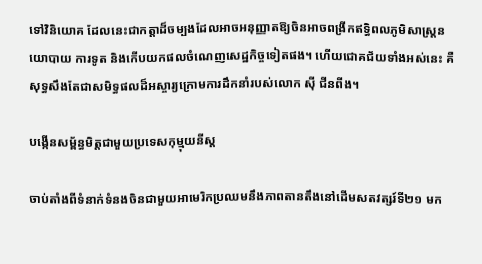ទៅវិនិយោគ ដែលនេះជាកត្តាដ៏ចម្បងដែលអាចអនុញ្ញាតឱ្យចិនអាចពង្រីកឥទ្ធិពលភូមិសាស្ត្រនយោបាយ ការទូត និងកើបយកផលចំណេញសេដ្ឋកិច្ចទៀតផង។ ហើយជោគជ័យទាំងអស់នេះ គឺសុទ្ធសឹងតែជាសមិទ្ធផលដ៏អស្ចារ្យក្រោមការដឹកនាំរបស់លោក ស៊ី ជីនពីង។

បង្កើនសម្ព័ន្ធមិត្តជាមួយប្រទេសកុម្មុយនីស្ដ

ចាប់តាំងពីទំនាក់ទំនងចិនជាមួយអាមេរិកប្រឈមនឹងភាពតានតឹងនៅដើមសតវត្សរ៍ទី២១ មក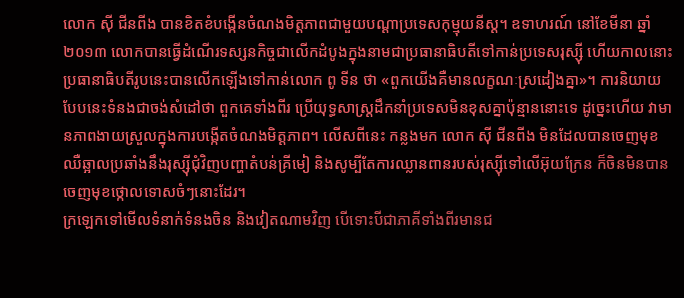លោក ស៊ី ជីនពីង បានខិតខំបង្កើនចំណងមិត្តភាពជាមួយបណ្ដាប្រទេសកុម្មុយនីស្ដ។ ឧទាហរណ៍ នៅខែមីនា ឆ្នាំ២០១៣ លោកបានធ្វើដំណើរទស្សនកិច្ចជាលើកដំបូងក្នុងនាមជាប្រធានាធិបតីទៅកាន់ប្រទេសរុស្ស៊ី ហើយកាលនោះ ប្រធានាធិបតីរូបនេះបានលើកឡើងទៅកាន់លោក ពូ ទីន ថា «ពួកយើងគឺមានលក្ខណៈស្រដៀងគ្នា»។ ការនិយាយបែបនេះទំនងជាចង់សំដៅថា ពួកគេទាំងពីរ ប្រើយុទ្ធសាស្ត្រដឹកនាំប្រទេសមិនខុសគ្នាប៉ុន្មាននោះទេ ដូច្នេះហើយ វាមានភាពងាយស្រួលក្នុងការបង្កើតចំណងមិត្តភាព។ លើសពីនេះ កន្លងមក លោក ស៊ី ជីនពីង មិនដែលបានចេញមុខឈឺឆ្អាលប្រឆាំងនឹងរុស្ស៊ីជុំវិញបញ្ហាតំបន់គ្រីមៀ និងសូម្បីតែការឈ្លានពានរបស់រុស្ស៊ីទៅលើអ៊ុយក្រែន ក៏ចិនមិនបានចេញមុខថ្កោលទោសចំៗនោះដែរ។
ក្រឡេកទៅមើលទំនាក់ទំនងចិន និងវៀតណាមវិញ បើទោះបីជាភាគីទាំងពីរមានជ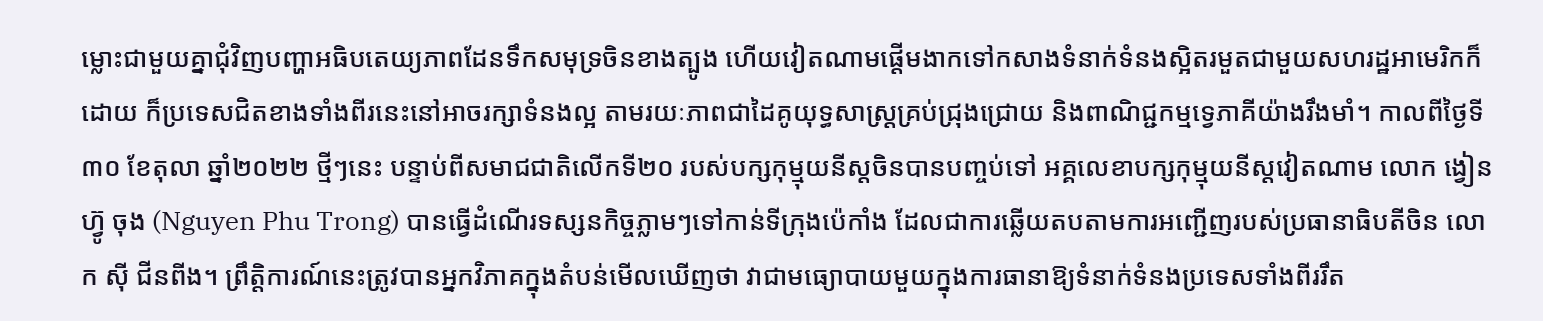ម្លោះជាមួយគ្នាជុំវិញបញ្ហាអធិបតេយ្យភាពដែនទឹកសមុទ្រចិនខាងត្បូង ហើយវៀតណាមផ្ដើមងាកទៅកសាងទំនាក់ទំនងស្អិតរមួតជាមួយសហរដ្ឋអាមេរិកក៏ដោយ ក៏ប្រទេសជិតខាងទាំងពីរនេះនៅអាចរក្សាទំនងល្អ តាមរយៈភាពជាដៃគូយុទ្ធសាស្ត្រគ្រប់ជ្រុងជ្រោយ និងពាណិជ្ជកម្មទ្វេភាគីយ៉ាងរឹងមាំ។ កាលពីថ្ងៃទី៣០ ខែតុលា ឆ្នាំ២០២២ ថ្មីៗនេះ បន្ទាប់ពីសមាជជាតិលើកទី២០ របស់បក្សកុម្មុយនីស្ដចិនបានបញ្ចប់ទៅ អគ្គលេខាបក្សកុម្មុយនីស្តវៀតណាម លោក ង្វៀន ហ្វ៊ូ ចុង (Nguyen Phu Trong) បានធ្វើដំណើរទស្សនកិច្ចភ្លាមៗទៅកាន់ទីក្រុងប៉េកាំង ដែលជាការឆ្លើយតបតាមការអញ្ជើញរបស់ប្រធានាធិបតីចិន លោក ស៊ី ជីនពីង។ ព្រឹត្តិការណ៍នេះត្រូវបានអ្នកវិភាគក្នុងតំបន់មើលឃើញថា វាជាមធ្យោបាយមួយក្នុងការធានាឱ្យទំនាក់ទំនងប្រទេសទាំងពីររឹត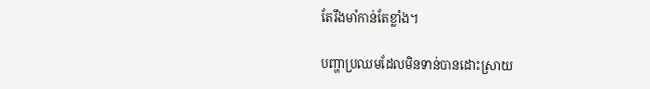តែរឹងមាំកាន់តែខ្លាំង។

បញ្ហាប្រឈមដែលមិនទាន់បានដោះស្រាយ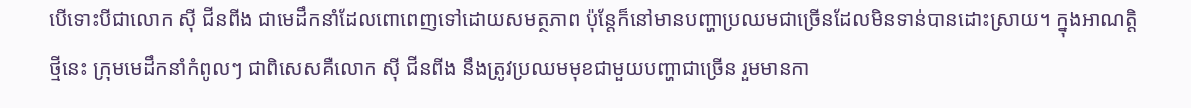បើទោះបីជាលោក ស៊ី ជីនពីង ជាមេដឹកនាំដែលពោពេញទៅដោយសមត្ថភាព ប៉ុន្តែក៏នៅមានបញ្ហាប្រឈមជាច្រើនដែលមិនទាន់បានដោះស្រាយ។ ក្នុងអាណត្តិថ្មីនេះ ក្រុមមេដឹកនាំកំពូលៗ ជាពិសេសគឺលោក ស៊ី ជីនពីង នឹងត្រូវប្រឈមមុខជាមួយបញ្ហាជាច្រើន រួមមានកា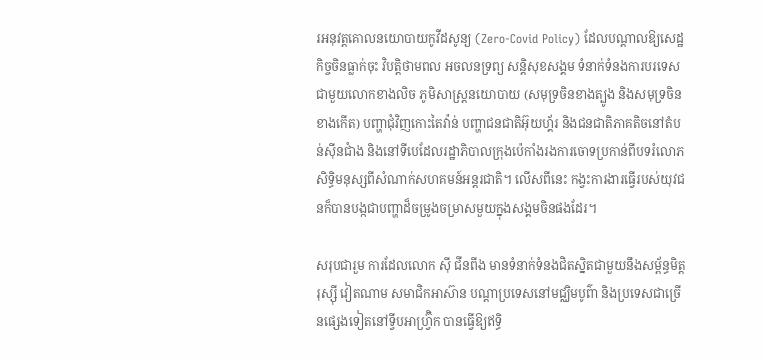រអនុវត្តគោលនយោបាយកូវីដសូន្យ (Zero-Covid Policy) ដែលបណ្ដាលឱ្យសេដ្ឋកិច្ចចិនធ្លាក់ចុះ វិបត្តិថាមពល អចលនទ្រព្យ សន្តិសុខសង្គម ទំនាក់ទំនងការបរទេសជាមួយលោកខាងលិច ភូមិសាស្ត្រនយោបាយ (សមុទ្រចិនខាងត្បូង និងសមុទ្រចិនខាងកើត) បញ្ហាជុំវិញកោះតៃវ៉ាន់ បញ្ហាជនជាតិអ៊ុយហ្គ័រ និងជនជាតិភាគតិចនៅតំបន់ស៊ីនជាំង និងនៅទីបេដែលរដ្ឋាភិបាលក្រុងប៉េកាំងរងការចោទប្រកាន់ពីបទរំលោភសិទ្ធិមនុស្សពីសំណាក់សហគមន៍អន្តរជាតិ។ លើសពីនេះ កង្វះការងារធ្វើរបស់យុវជនក៏បានបង្កជាបញ្ហាដ៏ចម្រូងចម្រាសមួយក្នុងសង្គមចិនផងដែរ។

សរុបជារួម ការដែលលោក ស៊ី ជីនពីង មានទំនាក់ទំនងជិតស្និតជាមួយនឹងសម្ព័ន្ធមិត្តរុស្ស៊ី វៀតណាម សមាជិកអាស៊ាន បណ្ដាប្រទេសនៅមជ្ឈិមបូព៌ា និងប្រទេសជាច្រើនផ្សេងទៀតនៅទ្វីបអាហ្វ្រ៊ិក បានធ្វើឱ្យឥទ្ធិ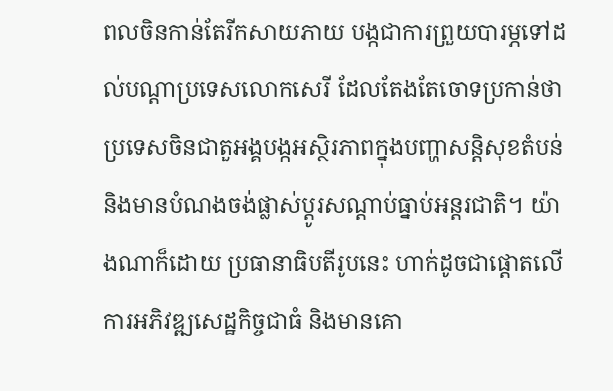ពលចិនកាន់តែរីកសាយភាយ បង្កជាការព្រួយបារម្ភទៅដល់បណ្ដាប្រទេសលោកសេរី ដែលតែងតែចោទប្រកាន់ថា ប្រទេសចិនជាតួអង្គបង្កអស្ថិរភាពក្នុងបញ្ហាសន្តិសុខតំបន់ និងមានបំណងចង់ផ្លាស់ប្ដូរសណ្ដាប់ធ្នាប់អន្តរជាតិ។ យ៉ាងណាក៏ដោយ ប្រធានាធិបតីរូបនេះ ហាក់ដូចជាផ្ដោតលើការអភិវឌ្ឍសេដ្ឋកិច្ចជាធំ និងមានគោ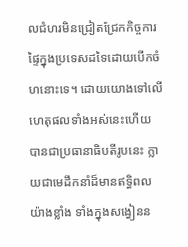លជំហរមិនជ្រៀតជ្រែកកិច្ចការផ្ទៃក្នុងប្រទេសដទៃដោយបើកចំហនោះទេ។ ដោយយោងទៅលើហេតុផលទាំងអស់នេះហើយ បានជាប្រធានាធិបតីរូបនេះ ក្លាយជាមេដឹកនាំដ៏មានឥទ្ធិពលយ៉ាងខ្លាំង ទាំងក្នុងសង្វៀនន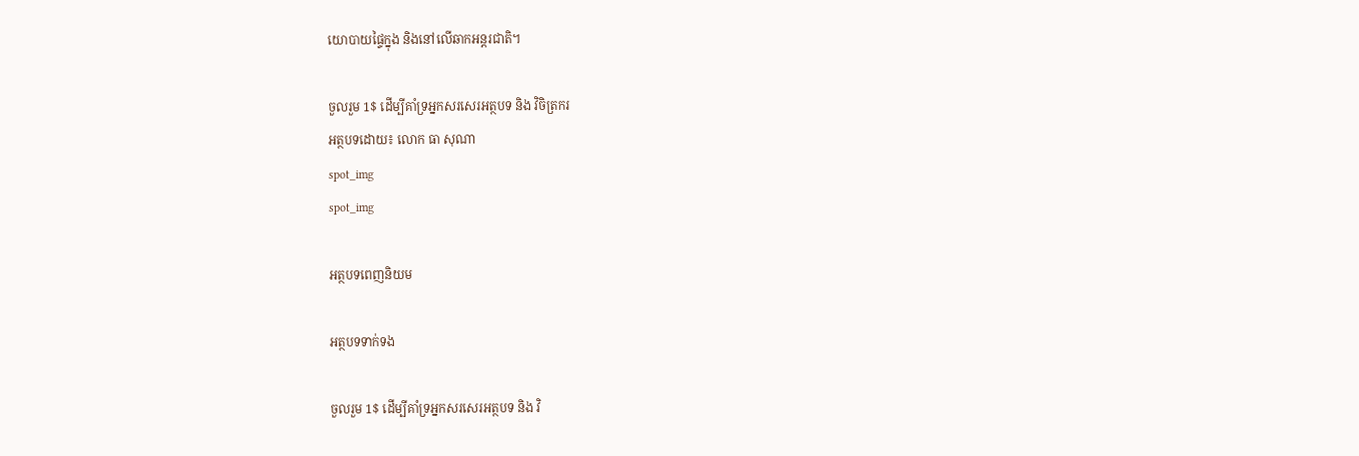យោបាយផ្ទៃក្នុង និងនៅលើឆាកអន្តរជាតិ។

ចួលរួម 1$ ដើម្បីគាំទ្រអ្នកសរសេរអត្ថបទ និង វិចិត្រករ
អត្ថបទដោយ៖ លោក ធា សុណា
spot_img
spot_img

អត្ថបទពេញនិយម

អត្ថបទទាក់ទង

ចួលរួម 1$ ដើម្បីគាំទ្រអ្នកសរសេរអត្ថបទ និង វិ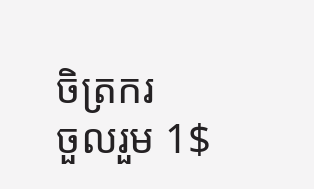ចិត្រករ
ចួលរួម 1$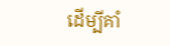ដើម្បីគាំ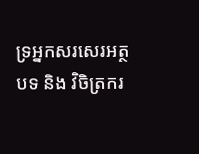ទ្រអ្នកសរសេរអត្ថបទ និង វិចិត្រករ